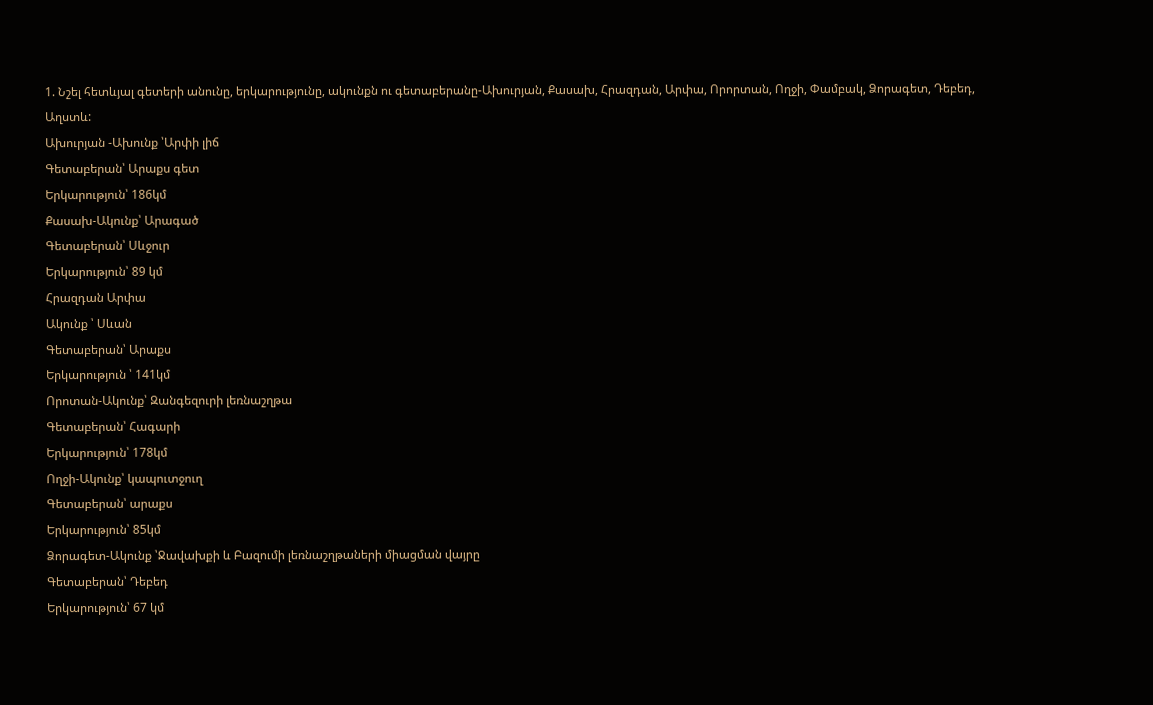1. Նշել հետևյալ գետերի անունը, երկարությունը, ակունքն ու գետաբերանը-Ախուրյան, Քասախ, Հրազդան, Արփա, Որորտան, Ողջի, Փամբակ, Ձորագետ, Դեբեդ, Աղստև:
Ախուրյան -Ախունք ՝Արփի լիճ
Գետաբերան՝ Արաքս գետ
Երկարություն՝ 186կմ
Քասախ-Ակունք՝ Արագած
Գետաբերան՝ Սևջուր
Երկարություն՝ 89 կմ
Հրազդան Արփա
Ակունք ՝ Սևան
Գետաբերան՝ Արաքս
Երկարություն ՝ 141կմ
Որոտան-Ակունք՝ Զանգեզուրի լեռնաշղթա
Գետաբերան՝ Հագարի
Երկարություն՝ 178կմ
Ողջի-Ակունք՝ կապուտջուղ
Գետաբերան՝ արաքս
Երկարություն՝ 85կմ
Ձորագետ-Ակունք ՝Ջավախքի և Բազումի լեռնաշղթաների միացման վայրը
Գետաբերան՝ Դեբեդ
Երկարություն՝ 67 կմ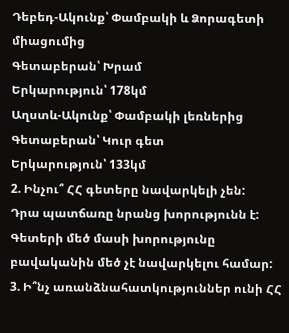Դեբեդ-Ակունք՝ Փամբակի և Ձորագետի միացումից
Գետաբերան՝ Խրամ
Երկարություն՝ 178կմ
Աղստև-Ակունք՝ Փամբակի լեռներից
Գետաբերան՝ Կուր գետ
Երկարություն՝ 133կմ
2. Ինչու՞ ՀՀ գետերը նավարկելի չեն:
Դրա պատճառը նրանց խորությունն է: Գետերի մեծ մասի խորությունը բավականին մեծ չէ նավարկելու համար:
3. Ի՞նչ առանձնահատկություններ ունի ՀՀ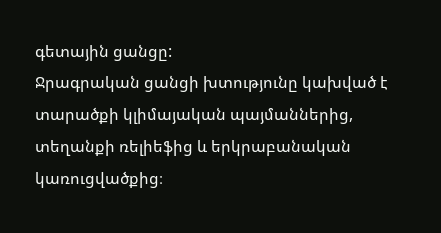գետային ցանցը:
Ջրագրական ցանցի խտությունը կախված է տարածքի կլիմայական պայմաններից, տեղանքի ռելիեֆից և երկրաբանական կառուցվածքից։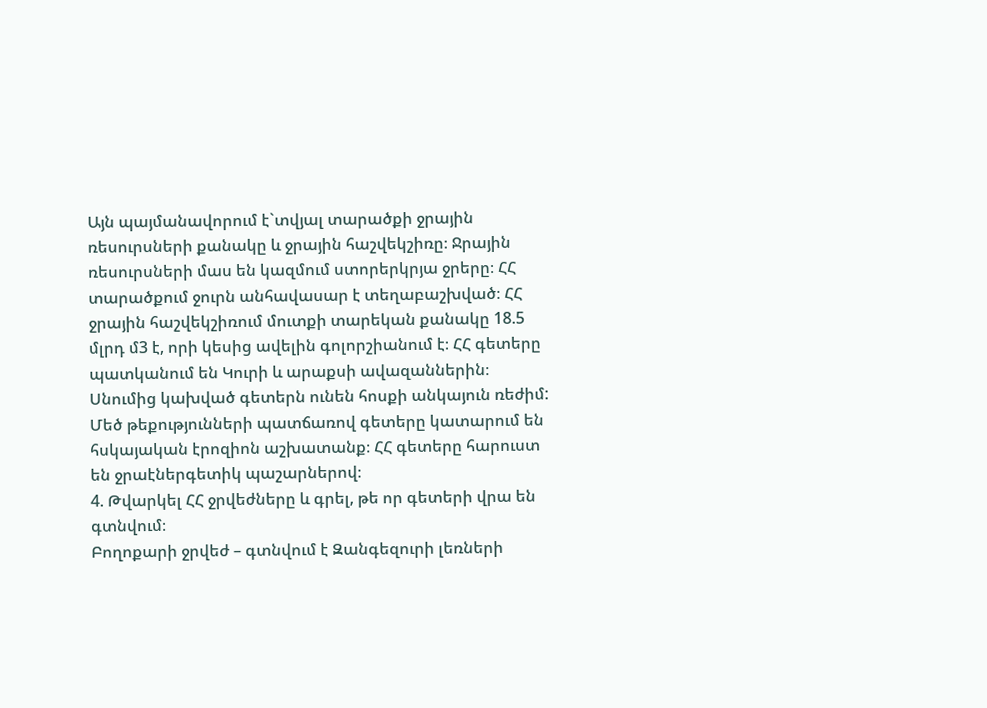Այն պայմանավորում է`տվյալ տարածքի ջրային ռեսուրսների քանակը և ջրային հաշվեկշիռը։ Ջրային ռեսուրսների մաս են կազմում ստորերկրյա ջրերը։ ՀՀ տարածքում ջուրն անհավասար է տեղաբաշխված։ ՀՀ ջրային հաշվեկշիռում մուտքի տարեկան քանակը 18.5 մլրդ մ3 է, որի կեսից ավելին գոլորշիանում է։ ՀՀ գետերը պատկանում են Կուրի և արաքսի ավազաններին։ Սնումից կախված գետերն ունեն հոսքի անկայուն ռեժիմ: Մեծ թեքությունների պատճառով գետերը կատարում են հսկայական էրոզիոն աշխատանք։ ՀՀ գետերը հարուստ են ջրաէներգետիկ պաշարներով։
4. Թվարկել ՀՀ ջրվեժները և գրել, թե որ գետերի վրա են գտնվում։
Բողոքարի ջրվեժ – գտնվում է Զանգեզուրի լեռների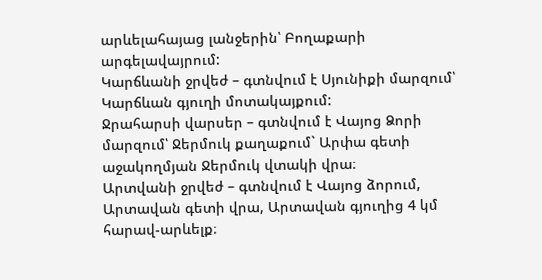արևելահայաց լանջերին՝ Բողաքարի արգելավայրում:
Կարճևանի ջրվեժ – գտնվում է Սյունիքի մարզում՝ Կարճևան գյուղի մոտակայքում:
Ջրահարսի վարսեր – գտնվում է Վայոց Ձորի մարզում՝ Ջերմուկ քաղաքում` Արփա գետի աջակողմյան Ջերմուկ վտակի վրա։
Արտվանի ջրվեժ – գտնվում է Վայոց ձորում, Արտավան գետի վրա, Արտավան գյուղից 4 կմ հարավ-արևելք։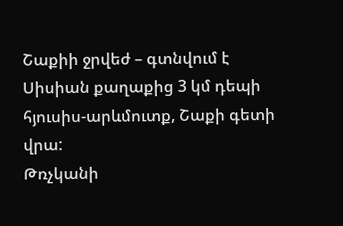Շաքիի ջրվեժ – գտնվում է Սիսիան քաղաքից 3 կմ դեպի հյուսիս-արևմուտք, Շաքի գետի վրա:
Թռչկանի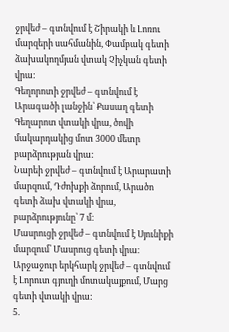ջրվեժ – գտնվում է Շիրակի և Լոռու մարզերի սահմանին, Փամբակ գետի ձախակողմյան վտակ Չիչկան գետի վրա:
Գեղորոտի ջրվեժ – գտնվում է Արագածի լանջին՝ Քասաղ գետի Գեղարոտ վտակի վրա, ծովի մակարդակից մոտ 3000 մետր բարձրության վրա:
Նարեի ջրվեժ – գտնվում է Արարատի մարզում, Դժոխքի ձորում, Արածո գետի ձախ վտակի վրա, բարձրությունը՝ 7 մ։
Մասրուցի ջրվեժ – գտնվում է Սյունիքի մարզում՝ Մասրուց գետի վրա։
Արջաջուր երկհարկ ջրվեժ – գտնվում է Լորուտ գյուղի մոտակայքում, Մարց գետի վտակի վրա:
5.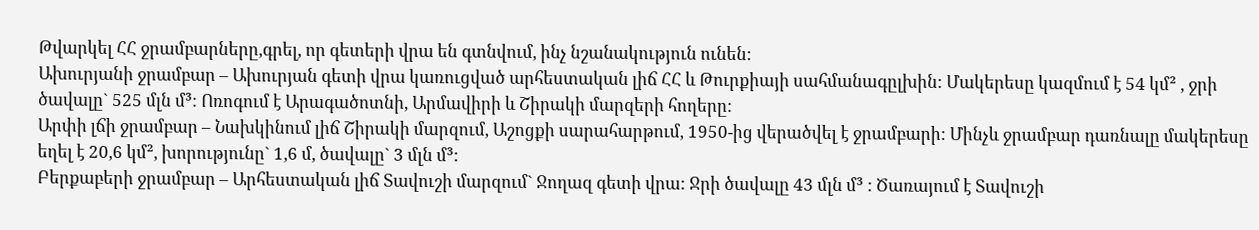Թվարկել ՀՀ ջրամբարները,գրել, որ գետերի վրա են գտնվում, ինչ նշանակություն ունեն:
Ախուրյանի ջրամբար – Ախուրյան գետի վրա կառուցված արհեստական լիճ ՀՀ և Թուրքիայի սահմանագըլխին: Մակերեսը կազմում է 54 կմ² , ջրի ծավալը` 525 մլն մ³: Ոռոգում է Արագածոտնի, Արմավիրի և Շիրակի մարզերի հողերը:
Արփի լճի ջրամբար – Նախկինում լիճ Շիրակի մարզում, Աշոցքի սարահարթում, 1950-ից վերածվել է ջրամբարի: Մինչև ջրամբար դառնալը մակերեսը եղել է 20,6 կմ², խորությունը` 1,6 մ, ծավալը` 3 մլն մ³:
Բերքաբերի ջրամբար – Արհեստական լիճ Տավուշի մարզում` Ջողազ գետի վրա: Ջրի ծավալը 43 մլն մ³ : Ծառայում է Տավուշի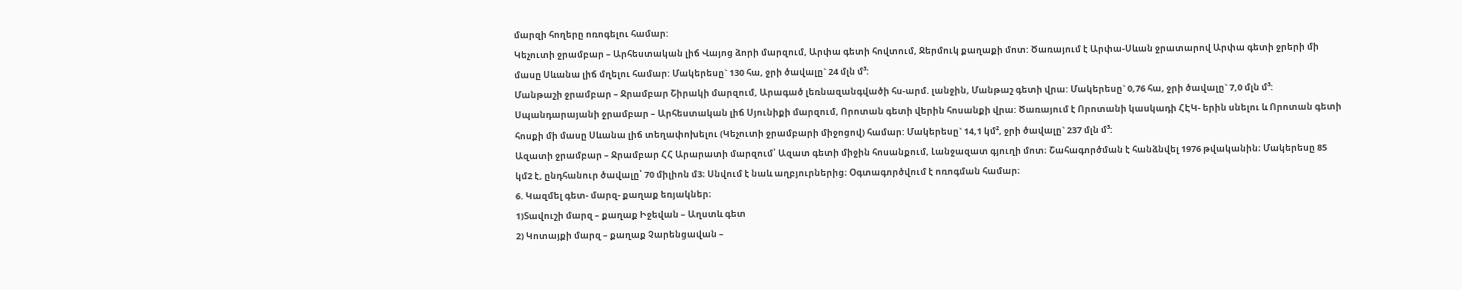մարզի հողերը ոռոգելու համար:
Կեչուտի ջրամբար – Արհեստական լիճ Վայոց ձորի մարզում, Արփա գետի հովտում, Ջերմուկ քաղաքի մոտ: Ծառայում է Արփա-Սևան ջրատարով Արփա գետի ջրերի մի մասը Սևանա լիճ մղելու համար: Մակերեսը` 130 հա, ջրի ծավալը` 24 մլն մ³:
Մանթաշի ջրամբար – Ջրամբար Շիրակի մարզում, Արագած լեռնազանգվածի հս-արմ. լանջին, Մանթաշ գետի վրա: Մակերեսը` 0,76 հա, ջրի ծավալը` 7,0 մլն մ³:
Սպանդարայանի ջրամբար – Արհեստական լիճ Սյունիքի մարզում, Որոտան գետի վերին հոսանքի վրա: Ծառայում է Որոտանի կասկադի ՀԷԿ- երին սնելու և Որոտան գետի հոսքի մի մասը Սևանա լիճ տեղափոխելու (Կեչուտի ջրամբարի միջոցով) համար: Մակերեսը` 14,1 կմ², ջրի ծավալը` 237 մլն մ³:
Ազատի ջրամբար – Ջրամբար ՀՀ Արարատի մարզում՝ Ազատ գետի միջին հոսանքում, Լանջազատ գյուղի մոտ։ Շահագործման է հանձնվել 1976 թվականին։ Մակերեսը 85 կմ2 է, ընդհանուր ծավալը՝ 70 միլիոն մ3։ Սնվում է նաև աղբյուրներից։ Օգտագործվում է ոռոգման համար։
6. Կազմել գետ- մարզ- քաղաք եռյակներ։
1)Տավուշի մարզ – քաղաք Իջեվան – Աղստև գետ
2) Կոտայքի մարզ – քաղաք Չարենցավան –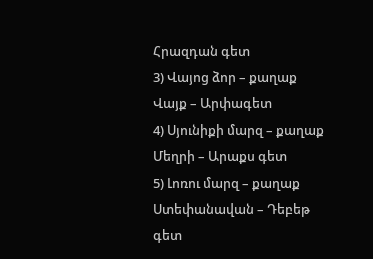Հրազդան գետ
3) Վայոց ձոր – քաղաք Վայք – Արփագետ
4) Սյունիքի մարզ – քաղաք Մեղրի – Արաքս գետ
5) Լոռու մարզ – քաղաք Ստեփանավան – Դեբեթ գետ